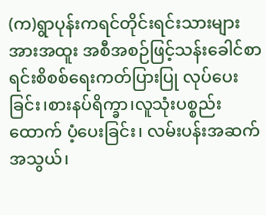(က)ရွာပုန်းကရင်တိုင်းရင်းသားများအားအထူး အစီအစဉ်ဖြင့်သန်းခေါင်စာရင်းစိစစ်ရေးကတ်ပြားပြု လုပ်ပေးခြင်း၊စားနပ်ရိက္ခာ၊လူသုံးပစ္စည်းထောက် ပံ့ပေးခြင်း၊ လမ်းပန်းအဆက်အသွယ်၊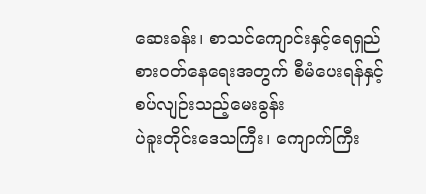ဆေးခန်း၊ စာသင်ကျောင်းနှင့်ရေရှည်စားဝတ်နေရေးအတွက် စီမံပေးရန်နှင့် စပ်လျဉ်းသည့်မေးခွန်း
ပဲခူးတိုင်းဒေသကြီး၊ ကျောက်ကြီး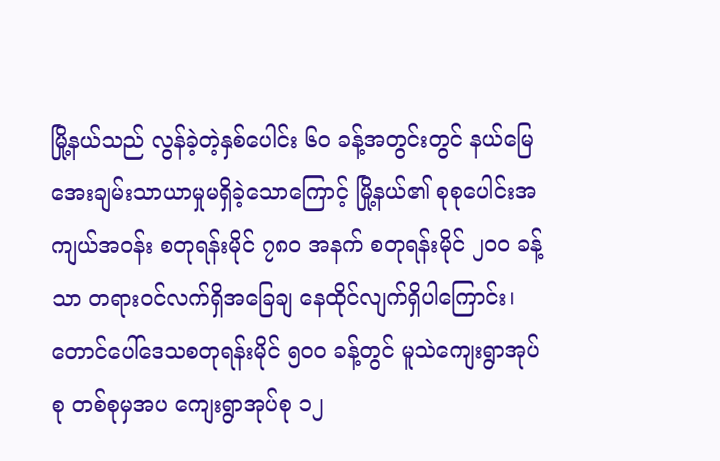မြို့နယ်သည် လွန်ခဲ့တဲ့နှစ်ပေါင်း ၆၀ ခန့်အတွင်းတွင် နယ်မြေ အေးချမ်းသာယာမှုမရှိခဲ့သောကြောင့် မြို့နယ်၏ စုစုပေါင်းအကျယ်အဝန်း စတုရန်းမိုင် ၇၈၀ အနက် စတုရန်းမိုင် ၂၀၀ ခန့်သာ တရားဝင်လက်ရှိအခြေချ နေထိုင်လျက်ရှိပါကြောင်း၊ တောင်ပေါ်ဒေသစတုရန်းမိုင် ၅၀၀ ခန့်တွင် မူသဲကျေးရွာအုပ်စု တစ်စုမှအပ ကျေးရွာအုပ်စု ၁၂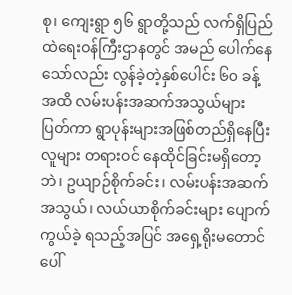စု၊ ကျေးရွာ ၅၆ ရွာတို့သည် လက်ရှိပြည်ထဲရေးဝန်ကြီးဌာနတွင် အမည် ပေါက်နေ သော်လည်း လွန်ခဲ့တဲ့နှစ်ပေါင်း ၆၀ ခန့်အထိ လမ်းပန်းအဆက်အသွယ်များ ပြတ်ကာ ရွာပုန်းများအဖြစ်တည်ရှိနေပြီး လူများ တရားဝင် နေထိုင်ခြင်းမရှိတော့ဘဲ၊ ဥယျာဉ်စိုက်ခင်း၊ လမ်းပန်းအဆက်အသွယ်၊ လယ်ယာစိုက်ခင်းများ ပျောက် ကွယ်ခဲ့ ရသည့်အပြင် အရှေ့ရိုးမတောင်ပေါ်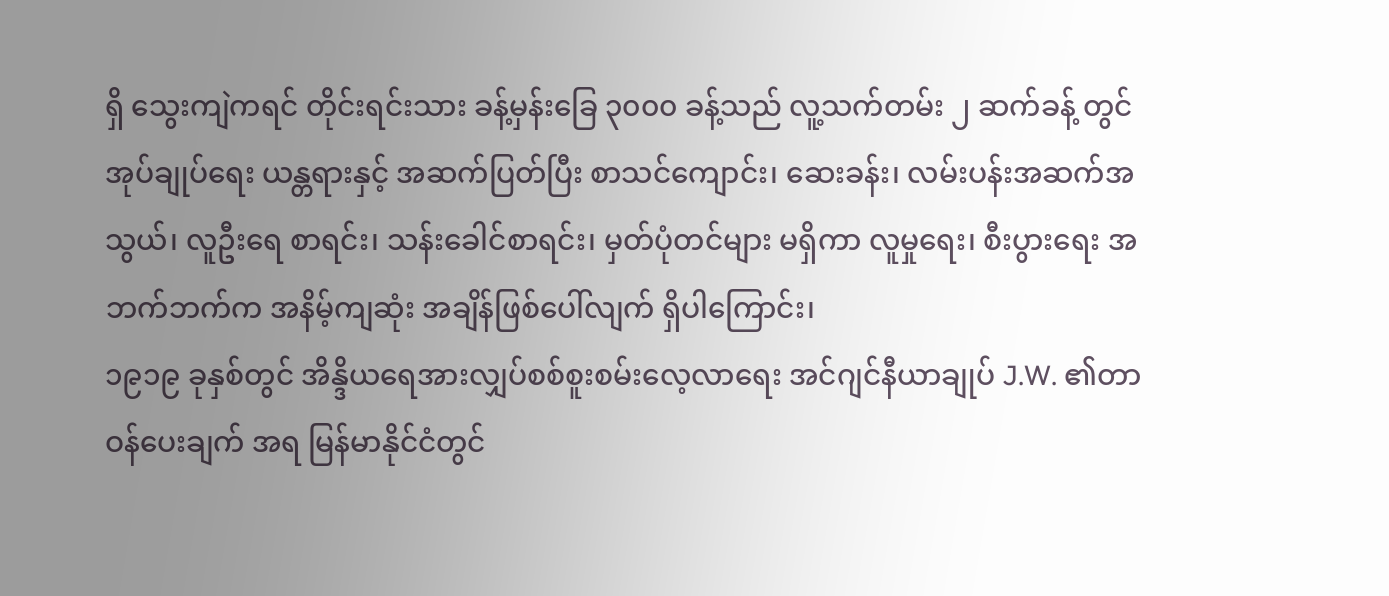ရှိ သွေးကျဲကရင် တိုင်းရင်းသား ခန့်မှန်းခြေ ၃၀၀၀ ခန့်သည် လူ့သက်တမ်း ၂ ဆက်ခန့် တွင် အုပ်ချုပ်ရေး ယန္တရားနှင့် အဆက်ပြတ်ပြီး စာသင်ကျောင်း၊ ဆေးခန်း၊ လမ်းပန်းအဆက်အသွယ်၊ လူဦးရေ စာရင်း၊ သန်းခေါင်စာရင်း၊ မှတ်ပုံတင်များ မရှိကာ လူမှုရေး၊ စီးပွားရေး အဘက်ဘက်က အနိမ့်ကျဆုံး အချိန်ဖြစ်ပေါ်လျက် ရှိပါကြောင်း၊
၁၉၁၉ ခုနှစ်တွင် အိန္ဒိယရေအားလျှပ်စစ်စူးစမ်းလေ့လာရေး အင်ဂျင်နီယာချုပ် J.W. ၏တာဝန်ပေးချက် အရ မြန်မာနိုင်ငံတွင်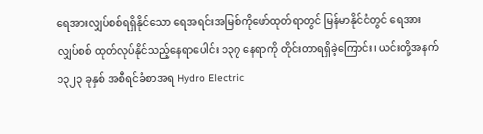ရေအားလျှပ်စစ်ရရှိနိုင်သော ရေအရင်းအမြစ်ကိုဖော်ထုတ်ရာတွင် မြန်မာနိုင်ငံတွင် ရေအား လျှပ်စစ် ထုတ်လုပ်နိုင်သည့်နေရာပေါင်း ၁၃၇ နေရာကို တိုင်းတာရရှိခဲ့ကြောင်း၊ ယင်းတို့အနက် ၁၃၂၃ ခုနှစ် အစီရင်ခံစာအရ Hydro Electric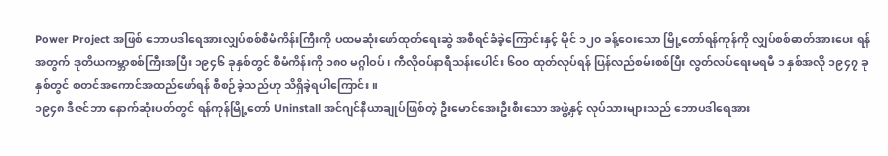Power Project အဖြစ် ဘောပဒါရေအားလျှပ်စစ်စီမံကိန်းကြီးကို ပထမဆုံးဖော်ထုတ်ရေးဆွဲ အစီရင်ခံခဲ့ကြောင်းနှင့် မိုင် ၁၂၀ ခန့်ဝေးသော မြို့တော်ရန်ကုန်ကို လျှပ်စစ်ဓာတ်အားပေး ရန်အတွက် ဒုတိယကမ္ဘာစစ်ကြီးအပြီး ၁၉၄၆ ခုနှစ်တွင် စီမံကိန်းကို ၁၈၀ မဂ္ဂါဝပ်၊ ကီလိုဝပ်နာရီသန်းပေါင်း ၆၀၀ ထုတ်လုပ်ရန် ပြန်လည်စမ်းစစ်ပြီး လွတ်လပ်ရေးမရမီ ၁ နှစ်အလို ၁၉၄၇ ခုနှစ်တွင် စတင်အကောင်အထည်ဖော်ရန် စီစဉ်ခဲ့သည်ဟု သိရှိခဲ့ရပါကြောင်း။
၁၉၄၈ ဒီဇင်ဘာ နောက်ဆုံးပတ်တွင် ရန်ကုန်မြို့တော် Uninstall အင်ဂျင်နီယာချုပ်ဖြစ်တဲ့ ဦးမောင်အေးဦးစီးသော အဖွဲ့နှင့် လုပ်သားများသည် ဘောပဒါရေအား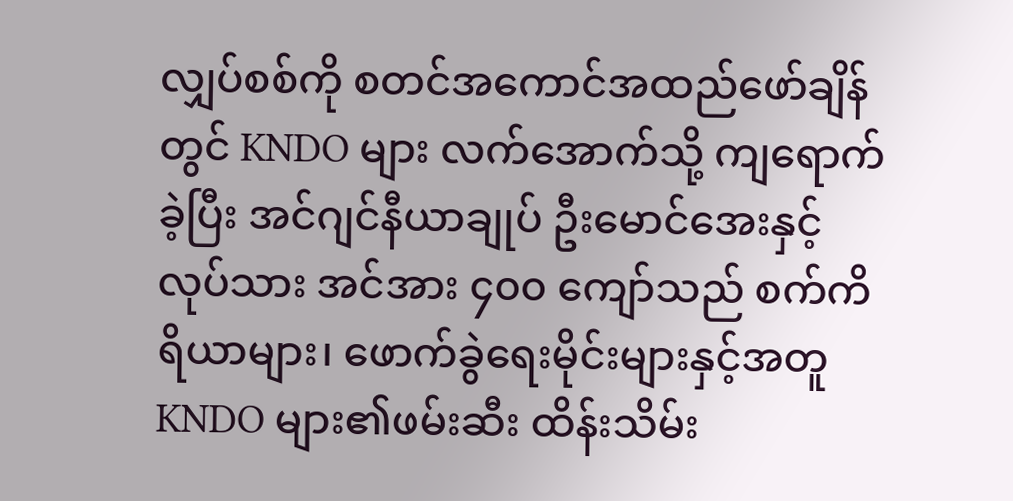လျှပ်စစ်ကို စတင်အကောင်အထည်ဖော်ချိန်တွင် KNDO များ လက်အောက်သို့ ကျရောက်ခဲ့ပြီး အင်ဂျင်နီယာချုပ် ဦးမောင်အေးနှင့် လုပ်သား အင်အား ၄၀၀ ကျော်သည် စက်ကိရိယာများ၊ ဖောက်ခွဲရေးမိုင်းများနှင့်အတူ KNDO များ၏ဖမ်းဆီး ထိန်းသိမ်း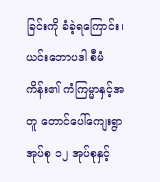ခြင်းကို ခံခဲ့ရကြောင်း၊ ယင်းဘောပဒါ စီမံကိန်း၏ ကံကြမ္မာနှင့်အတူ တောင်ပေါ်ကျေးရွာအုပ်စု ၁၂ အုပ်စုနှင့်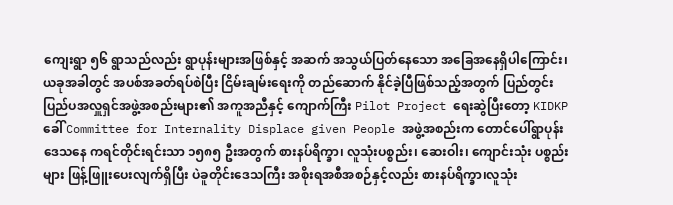ကျေးရွာ ၅၆ ရွာသည်လည်း ရွာပုန်းများအဖြစ်နှင့် အဆက် အသွယ်ပြတ်နေသော အခြေအနေရှိပါကြောင်း၊ ယခုအခါတွင် အပစ်အခတ်ရပ်စဲပြီး ငြိမ်းချမ်းရေးကို တည်ဆောက် နိုင်ခဲ့ပြီဖြစ်သည့်အတွက် ပြည်တွင်းပြည်ပအလှူရှင်အဖွဲ့အစည်းများ၏ အကူအညီနှင့် ကျောက်ကြီး Pilot Project ရေးဆွဲပြီးတော့ KIDKP ခေါ် Committee for Internality Displace given People အဖွဲ့အစည်းက တောင်ပေါ်ရွာပုန်းဒေသနေ ကရင်တိုင်းရင်းသာ ၁၅၈၅ ဦးအတွက် စားနပ်ရိက္ခာ၊ လူသုံးပစ္စည်း၊ ဆေးဝါး၊ ကျောင်းသုံး ပစ္စည်းများ ဖြန့်ဖြူးပေးလျက်ရှိပြီး ပဲခူတိုင်းဒေသကြီး အစိုးရအစီအစဉ်နှင့်လည်း စားနပ်ရိက္ခာ၊လူသုံး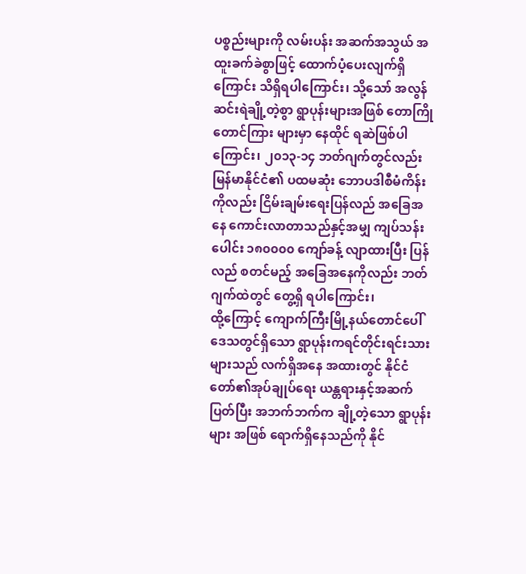ပစ္စည်းများကို လမ်းပန်း အဆက်အသွယ် အထူးခက်ခဲစွာဖြင့် ထောက်ပံ့ပေးလျက်ရှိကြောင်း သိရှိရပါကြောင်း၊ သို့သော် အလွန် ဆင်းရဲချို့တဲ့စွာ ရွာပုန်းများအဖြစ် တောကြိုတောင်ကြား များမှာ နေထိုင် ရဆဲဖြစ်ပါကြောင်း၊ ၂၀၁၃-၁၄ ဘတ်ဂျက်တွင်လည်း မြန်မာနိုင်ငံ၏ ပထမဆုံး ဘောပဒါစီမံကိန်းကိုလည်း ငြိမ်းချမ်းရေးပြန်လည် အခြေအနေ ကောင်းလာတာသည်နှင့်အမျှ ကျပ်သန်းပေါင်း ၁၈၀၀၀၀ ကျော်ခန့် လျာထားပြီး ပြန်လည် စတင်မည့် အခြေအနေကိုလည်း ဘတ်ဂျက်ထဲတွင် တွေ့ရှိ ရပါကြောင်း၊
ထို့ကြောင့် ကျောက်ကြီးမြို့နယ်တောင်ပေါ်ဒေသတွင်ရှိသော ရွာပုန်းကရင်တိုင်းရင်းသားများသည် လက်ရှိအနေ အထားတွင် နိုင်ငံတော်၏အုပ်ချုပ်ရေး ယန္တရားနှင့်အဆက်ပြတ်ပြီး အဘက်ဘက်က ချို့တဲ့သော ရွာပုန်းများ အဖြစ် ရောက်ရှိနေသည်ကို နိုင်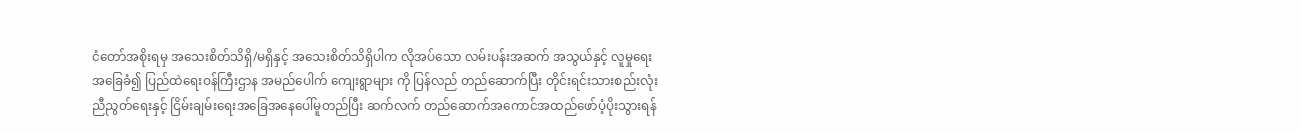ငံတော်အစိုးရမှ အသေးစိတ်သိရှိ/မရှိနှင့် အသေးစိတ်သိရှိပါက လိုအပ်သော လမ်းပန်းအဆက် အသွယ်နှင့် လူမှုရေး အခြေခံ၍ ပြည်ထဲရေးဝန်ကြီးဌာန အမည်ပေါက် ကျေးရွာများ ကို ပြန်လည် တည်ဆောက်ပြီး တိုင်းရင်းသားစည်းလုံး ညီညွတ်ရေးနှင့် ငြိမ်းချမ်းရေးအခြေအနေပေါ်မူတည်ပြီး ဆက်လက် တည်ဆောက်အကောင်အထည်ဖော်ပံ့ပိုးသွားရန်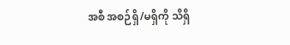အစီ အစဉ်ရှိ/မရှိကို သိရှိ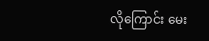လိုကြောင်း မေး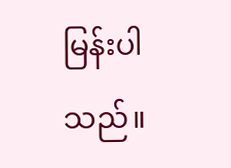မြန်းပါသည်။